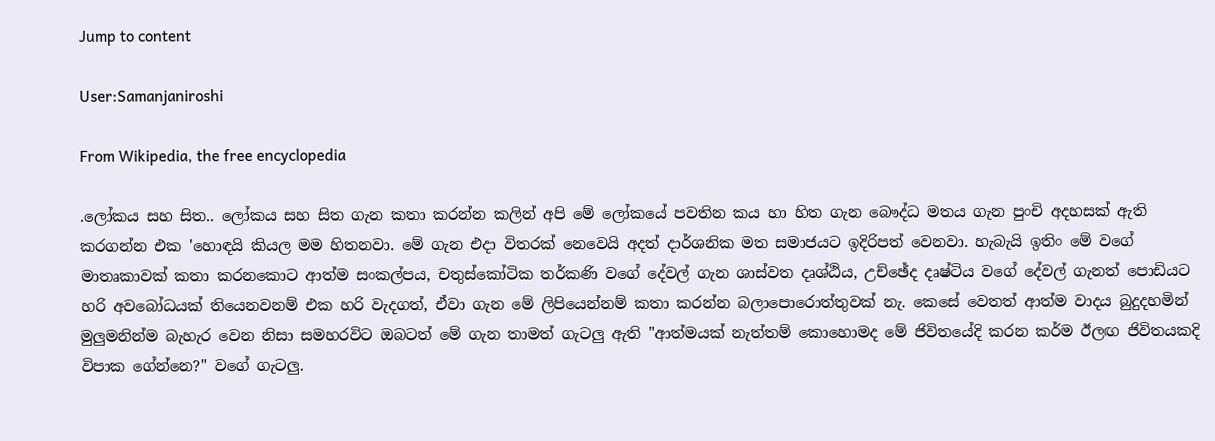Jump to content

User:Samanjaniroshi

From Wikipedia, the free encyclopedia

.ලෝකය සහ සිත.. ලෝකය සහ සිත ගැන කතා කරන්න කලින් අපි මේ ලෝකයේ පවතින කය හා හිත ගැන බෞද්ධ මතය ගැන පුංචි අදහසක් ඇති කරගන්න එක 'හොඳයි කියල මම හිතනවා. මේ ගැන එදා විතරක් නෙවෙයි අදත් දාර්ශනික මත සමාජයට ඉදිරිපත් වෙනවා. හැබැයි ඉතිං මේ වගේ මාතෘකාවක් කතා කරනකොට ආත්ම සංකල්පය, චතුස්කෝටික තර්කණි වගේ දේවල් ගැන ශාස්වත දෘශ්ඨිය, උච්ඡේද දෘෂ්ටිය වගේ දේවල් ගැනත් පොඩියට හරි අවබෝධයක් තියෙනවනම් එක හරි වැදගත්, ඒවා ගැන මේ ලිපියෙන්නම් කතා කරන්න බලාපොරොත්තුවක් නැ. කෙසේ වෙතත් ආත්ම වාදය බුදුදහමින් මුලුමනින්ම බැහැර වෙන නිසා සමහරවිට ඔබටත් මේ ගැන තාමත් ගැටලු ඇති "ආත්මයක් නැත්තම් කොහොමද මේ ජිවිතයේදි කරන කර්ම ඊලඟ ජිවිතයකදි විපාක ගේන්නෙ?" වගේ ගැටලු.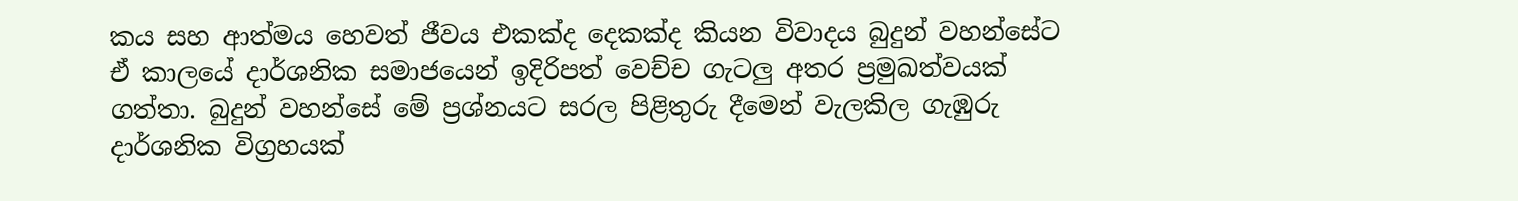කය සහ ආත්මය හෙවත් ජීවය එකක්ද දෙකක්ද කියන විවාදය බුදුන් වහන්සේට ඒ කාලයේ දාර්ශනික සමාජයෙන් ඉදිරිපත් වෙච්ච ගැටලු අතර ප්‍රමුඛත්වයක් ගත්තා. බුදුන් වහන්සේ මේ ප්‍රශ්නයට සරල පිළිතුරු දීමෙන් වැලකිල ගැඹුරු දාර්ශනික විග්‍රහයක්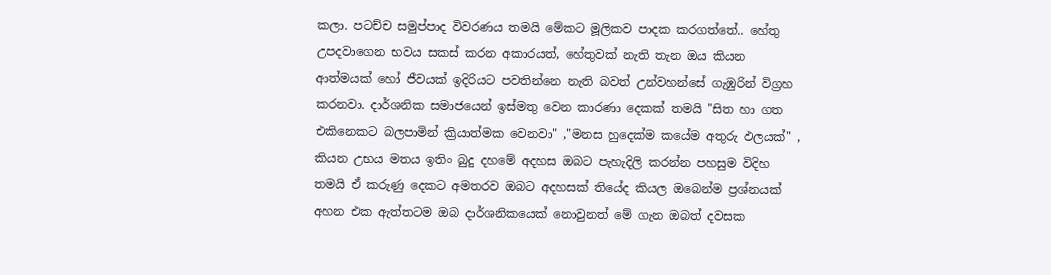කලා. පටච්ච සමුප්පාද විවරණය තමයි මේකට මූලිකව පාදක කරගත්තේ.. හේතු උපදවාගෙන භවය සකස් කරන අකාරයත්, හේතුවක් නැති තැන ඔය කියන ආත්මයක් හෝ ජීවයක් ඉදිරියට පවතින්නෙ නැති බවත් උන්වහන්සේ ගැඹුරින් විග්‍රහ කරනවා. දාර්ශනික සමාජයෙන් ඉස්මතු වෙන කාරණා දෙකක් තමයි "සිත හා ගත එකිනෙකට බලපාමින් ක්‍රියාත්මක වෙනවා" ,"මනස හුදෙක්ම කයේම අතුරු ඵලයක්" , කියන උභය මතය ඉතිං බුදු දහමේ අදහස ඔබට පැහැදිලි කරන්න පහසුම විදිහ තමයි ඒ කරුණු දෙකට අමතරව ඔබට අදහසක් තියේද කියල ඔබෙන්ම ප්‍රශ්නයක් අහන එක ඇත්තටම ඔබ දාර්ශනිකයෙක් නොවුනත් මේ ගැන ඔබත් දවසක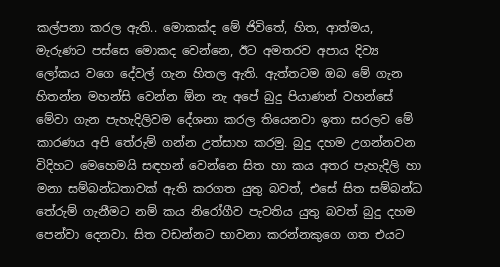කල්පනා කරල ඇති.. මොකක්ද මේ ජිවිතේ, හිත, ආත්මය, මැරුණට පස්සෙ මොකද වෙන්නෙ, ඊට අමතරව අපාය දිව්‍ය ලෝකය වගෙ දේවල් ගැන හිතල ඇති. ඇත්තටම ඔබ මේ ගැන හිතන්න මහන්සි වෙන්න ඕන නැ අපේ බුදු පියාණන් වහන්සේ මේවා ගැන පැහැදිලිවම දේශනා කරල තියෙනවා ඉතා සරලව මේ කාරණය අපි තේරුම් ගන්න උත්සාහ කරමු. බුදු දහම උගන්නවන විදිහට මෙහෙමයි සඳහන් වෙන්නෙ සිත හා කය අතර පැහැදිලි හා මනා සම්බන්ධතාවක් ඇති කරගත යුතු බවත්, එසේ සිත සම්බන්ධ තේරුම් ගැනීමට නම් කය නිරෝගීව පැවතිය යුතු බවත් බුදු දහම පෙන්වා දෙනවා. සිත වඩන්නට භාවනා කරන්නකුගෙ ගත එයට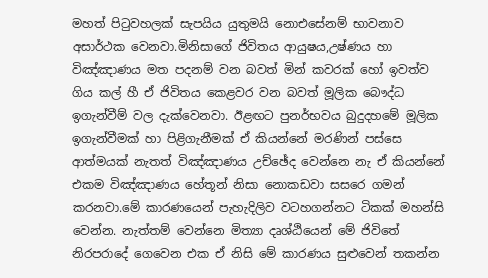මහත් පිටුවහලක් සැපයිය යුතුමයි නොඑසේනම් භාවනාව අසාර්ථක වෙනවා.මිනිසාගේ ජිවිතය ආයුෂය,උෂ්ණය හා විඤ්ඤාණය මත පදනම් වන බවත් මින් කවරක් හෝ ඉවත්ව ගිය කල් හී ඒ ජිවිතය කෙළවර වන බවත් මූලික බෞද්ධ ඉගැන්වීම් වල දැක්වෙනවා. ඊළඟට පුනර්භවය බුදුදහමේ මූලික ඉගැන්වීමක් හා පිළිගැනීමක් ඒ කියන්නේ මරණින් පස්සෙ ආත්මයක් නැතත් විඤ්ඤාණය උච්ඡේද වෙන්නෙ නැ ඒ කියන්නේ එකම විඤ්ඤාණය හේතූන් නිසා නොකඩවා සසරෙ ගමන් කරනවා.මේ කාරණයෙන් පැහැදිලිව වටහගන්නට ටිකක් මහන්සි වෙන්න. නැත්තම් වෙන්නෙ මිත්‍යා දෘශ්ඨියෙන් මේ ජිවිතේ නිරපරාදේ ගෙවෙන එක ඒ නිසි මේ කාරණය සුළුවෙන් තකන්න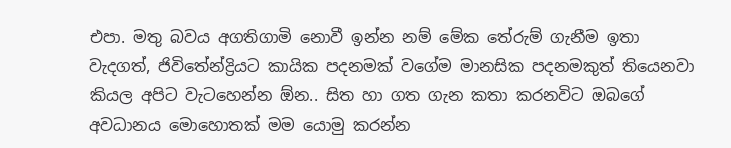එපා. මතු බවය අගතිගාමි නොවී ඉන්න නම් මේක තේරුම් ගැනීම ඉතා වැදගත්, ජිවිතේන්ද්‍රියට කායික පදනමක් වගේම මානසික පදනමකුත් තියෙනවා කියල අපිට වැටහෙන්න ඕන.. සිත හා ගත ගැන කතා කරනවිට ඔබගේ අවධානය මොහොතක් මම යොමු කරන්න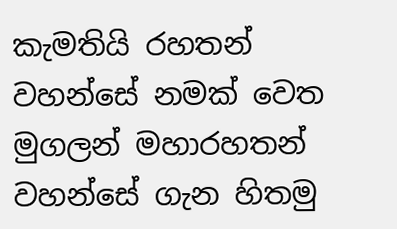කැමතියි රහතන් වහන්සේ නමක් වෙත මුගලන් මහාරහතන් වහන්සේ ගැන හිතමු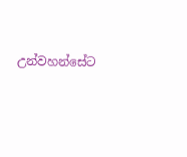උන්වහන්සේට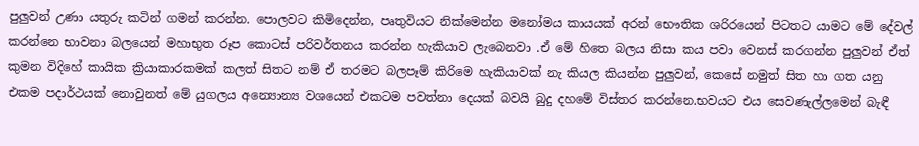පුලුවන් උණා යතුරු කටින් ගමන් කරන්න. පොලවට කිමිදෙන්න, පෘතුවියට නික්මෙන්න මනෝමය කායයක් අරන් භෞතික ශරිරයෙන් පිටතට යාමට මේ දේවල් කරන්නෙ භාවනා බලයෙන් මහාභුත රූප කොටස් පරිවර්තනය කරන්න හැකියාව ලැබෙනවා .ඒ මේ හිතෙ බලය නිසා කය පවා වෙනස් කරගන්න පුලුවන් ඒත් කුමන විදිහේ කායික ක්‍රියාකාරකමක් කලත් සිතට නම් ඒ තරමට බලපෑම් කිරිමෙ හැකියාවක් නැ කියල කියන්න පුලුවන්, කෙසේ නමුත් සිත හා ගත යනු එකම පදාර්ථයක් නොවුනත් මේ යුගලය අන්‍යොන්‍ය වශයෙන් එකටම පවත්නා දෙයක් බවයි බුදු දහමේ විස්තර කරන්නෙ.භවයට එය සෙවණැල්ලමෙන් බැඳී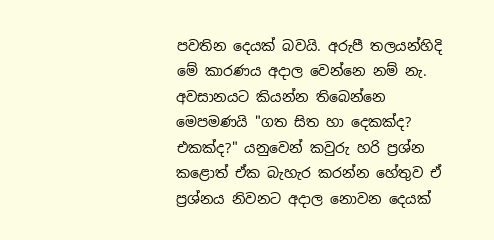පවතින දෙයක් බවයි. අරුපී තලයන්හිදි මේ කාරණය අදාල වෙන්නෙ නම් නැ. අවසානයට කියන්න තිබෙන්නෙ මෙපමණයි "ගත සිත හා දෙකක්ද? එකක්ද?" යනුවෙන් කවුරු හරි ප්‍රශ්න කළොත් ඒක බැහැර කරන්න හේතුව ඒ ප්‍රශ්නය නිවනට අදාල නොවන දෙයක්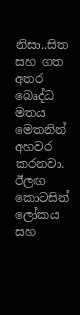නිසා..සිත සහ ගත අතර බෙෘද්ධ මතය මෙතනින් අහවර කරනවා. ඊලඟ කොටසින් ලෝකය සහ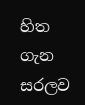හිත ගැන සරලව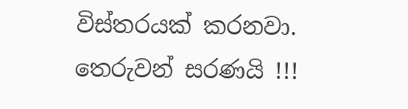විස්තරයක් කරනවා. තෙරුවන් සරණයි !!!